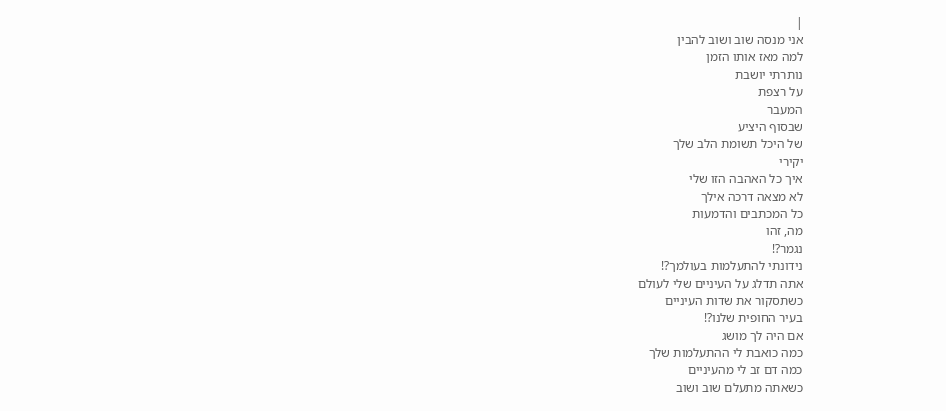|
אני מנסה שוב ושוב להבין
למה מאז אותו הזמן
נותרתי יושבת
על רצפת
המעבר
שבסוף היציע
של היכל תשומת הלב שלך
יקירי
איך כל האהבה הזו שלי
לא מצאה דרכה אילך
כל המכתבים והדמעות
מה, זהו
נגמר?!
נידונתי להתעלמות בעולמך?!
אתה תדלג על העיניים שלי לעולם
כשתסקור את שדות העיניים
בעיר החופית שלנו?!
אם היה לך מושג
כמה כואבת לי ההתעלמות שלך
כמה דם זב לי מהעיניים
כשאתה מתעלם שוב ושוב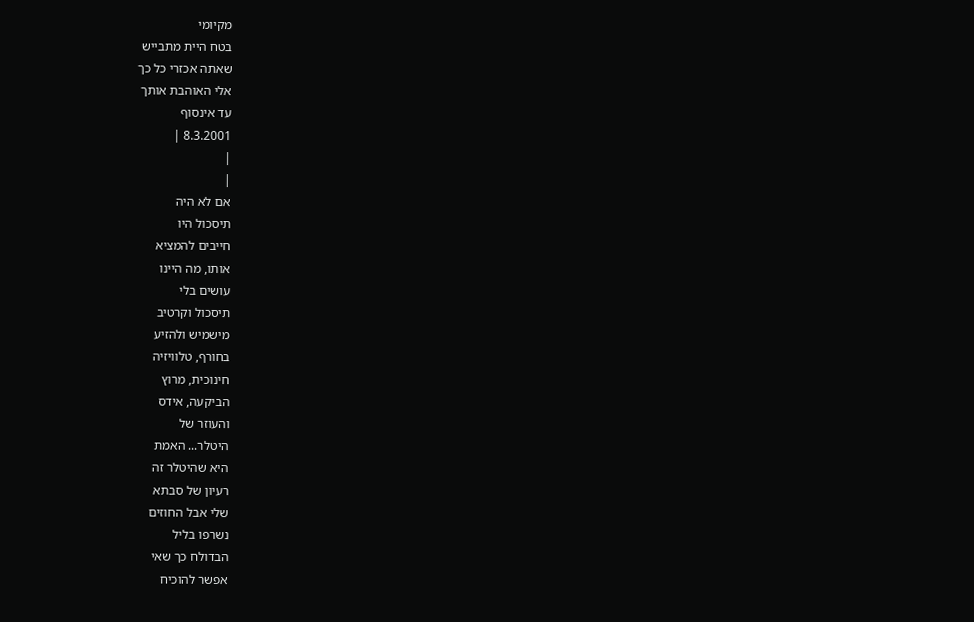מקיומי
בטח היית מתבייש
שאתה אכזרי כל כך
אלי האוהבת אותך
עד אינסוף
8.3.2001 |
|
|
אם לא היה
תיסכול היו
חייבים להמציא
אותו, מה היינו
עושים בלי
תיסכול וקרטיב
מישמיש ולהזיע
בחורף, טלוויזיה
חינוכית, מרוץ
הביקעה, אידס
והעוזר של
היטלר... האמת
היא שהיטלר זה
רעיון של סבתא
שלי אבל החוזים
נשרפו בליל
הבדולח כך שאי
אפשר להוכיח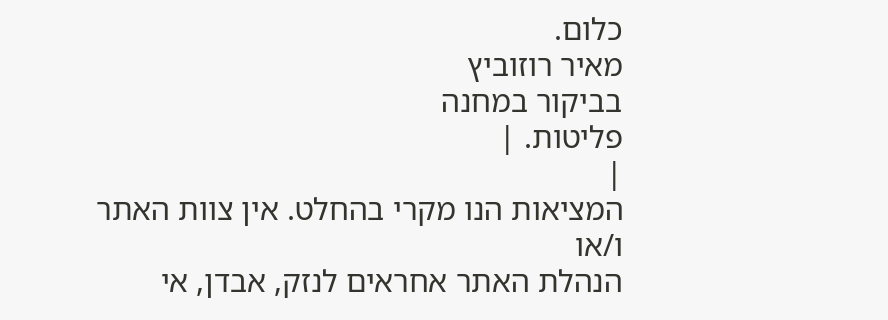כלום.
מאיר רוזוביץ
בביקור במחנה
פליטות. |
|
המציאות הנו מקרי בהחלט. אין צוות האתר ו/או
הנהלת האתר אחראים לנזק, אבדן, אי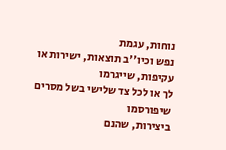נוחות, עגמת
נפש וכיו''ב תוצאות, ישירות או עקיפות, שייגרמו
לך או לכל צד שלישי בשל מסרים שיפורסמו
ביצירות, שהנם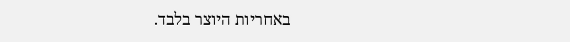באחריות היוצר בלבד.